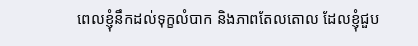ពេលខ្ញុំនឹកដល់ទុក្ខលំបាក និងភាពតែលតោល ដែលខ្ញុំជួប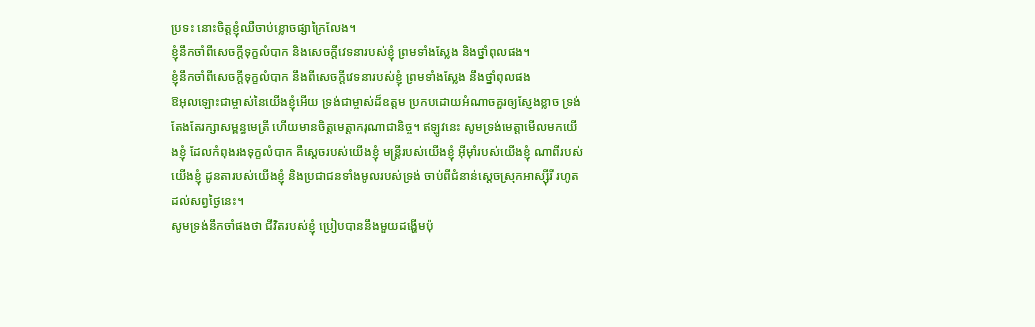ប្រទះ នោះចិត្តខ្ញុំឈឺចាប់ខ្លោចផ្សាក្រៃលែង។
ខ្ញុំនឹកចាំពីសេចក្ដីទុក្ខលំបាក និងសេចក្ដីវេទនារបស់ខ្ញុំ ព្រមទាំងស្លែង និងថ្នាំពុលផង។
ខ្ញុំនឹកចាំពីសេចក្ដីទុក្ខលំបាក នឹងពីសេចក្ដីវេទនារបស់ខ្ញុំ ព្រមទាំងស្លែង នឹងថ្នាំពុលផង
ឱអុលឡោះជាម្ចាស់នៃយើងខ្ញុំអើយ ទ្រង់ជាម្ចាស់ដ៏ឧត្ដម ប្រកបដោយអំណាចគួរឲ្យស្ញែងខ្លាច ទ្រង់តែងតែរក្សាសម្ពន្ធមេត្រី ហើយមានចិត្តមេត្តាករុណាជានិច្ច។ ឥឡូវនេះ សូមទ្រង់មេត្តាមើលមកយើងខ្ញុំ ដែលកំពុងរងទុក្ខលំបាក គឺស្ដេចរបស់យើងខ្ញុំ មន្ត្រីរបស់យើងខ្ញុំ អ៊ីមុាំរបស់យើងខ្ញុំ ណាពីរបស់យើងខ្ញុំ ដូនតារបស់យើងខ្ញុំ និងប្រជាជនទាំងមូលរបស់ទ្រង់ ចាប់ពីជំនាន់ស្ដេចស្រុកអាស្ស៊ីរី រហូតដល់សព្វថ្ងៃនេះ។
សូមទ្រង់នឹកចាំផងថា ជីវិតរបស់ខ្ញុំ ប្រៀបបាននឹងមួយដង្ហើមប៉ុ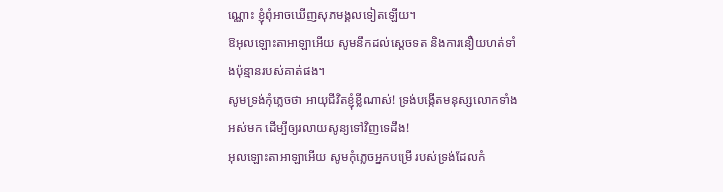ណ្ណោះ ខ្ញុំពុំអាចឃើញសុភមង្គលទៀតឡើយ។
ឱអុលឡោះតាអាឡាអើយ សូមនឹកដល់ស្តេចទត និងការនឿយហត់ទាំងប៉ុន្មានរបស់គាត់ផង។
សូមទ្រង់កុំភ្លេចថា អាយុជីវិតខ្ញុំខ្លីណាស់! ទ្រង់បង្កើតមនុស្សលោកទាំងអស់មក ដើម្បីឲ្យរលាយសូន្យទៅវិញទេដឹង!
អុលឡោះតាអាឡាអើយ សូមកុំភ្លេចអ្នកបម្រើ របស់ទ្រង់ដែលកំ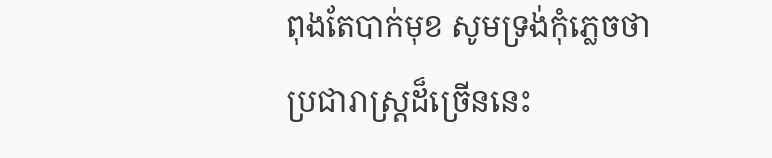ពុងតែបាក់មុខ សូមទ្រង់កុំភ្លេចថា ប្រជារាស្ត្រដ៏ច្រើននេះ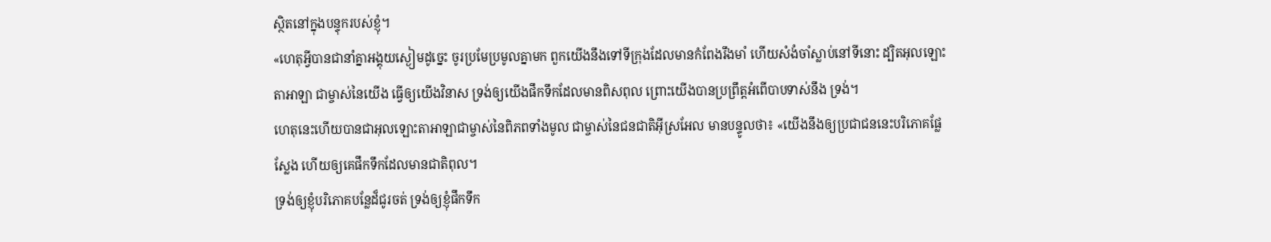ស្ថិតនៅក្នុងបន្ទុករបស់ខ្ញុំ។
«ហេតុអ្វីបានជានាំគ្នាអង្គុយស្ងៀមដូច្នេះ ចូរប្រមែប្រមូលគ្នាមក ពួកយើងនឹងទៅទីក្រុងដែលមានកំពែងរឹងមាំ ហើយសំងំចាំស្លាប់នៅទីនោះ ដ្បិតអុលឡោះតាអាឡា ជាម្ចាស់នៃយើង ធ្វើឲ្យយើងវិនាស ទ្រង់ឲ្យយើងផឹកទឹកដែលមានពិសពុល ព្រោះយើងបានប្រព្រឹត្តអំពើបាបទាស់នឹង ទ្រង់។
ហេតុនេះហើយបានជាអុលឡោះតាអាឡាជាម្ចាស់នៃពិភពទាំងមូល ជាម្ចាស់នៃជនជាតិអ៊ីស្រអែល មានបន្ទូលថា៖ «យើងនឹងឲ្យប្រជាជននេះបរិភោគផ្លែស្លែង ហើយឲ្យគេផឹកទឹកដែលមានជាតិពុល។
ទ្រង់ឲ្យខ្ញុំបរិភោគបន្លែដ៏ជូរចត់ ទ្រង់ឲ្យខ្ញុំផឹកទឹក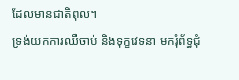ដែលមានជាតិពុល។
ទ្រង់យកការឈឺចាប់ និងទុក្ខវេទនា មករុំព័ទ្ធជុំ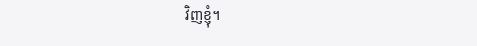វិញខ្ញុំ។